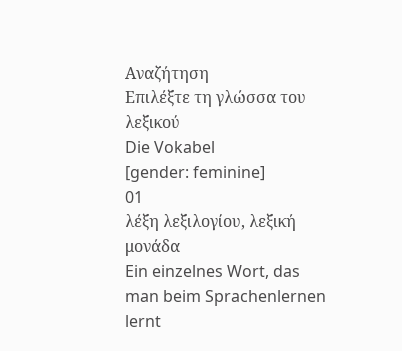Αναζήτηση
Επιλέξτε τη γλώσσα του λεξικού
Die Vokabel
[gender: feminine]
01
λέξη λεξιλογίου, λεξική μονάδα
Ein einzelnes Wort, das man beim Sprachenlernen lernt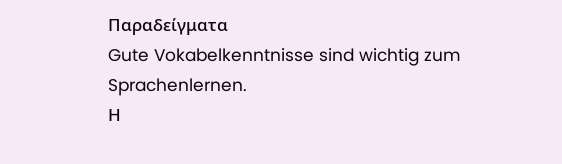Παραδείγματα
Gute Vokabelkenntnisse sind wichtig zum Sprachenlernen.
Η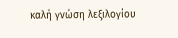καλή γνώση λεξιλογίου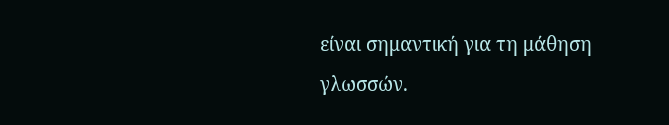είναι σημαντική για τη μάθηση γλωσσών.